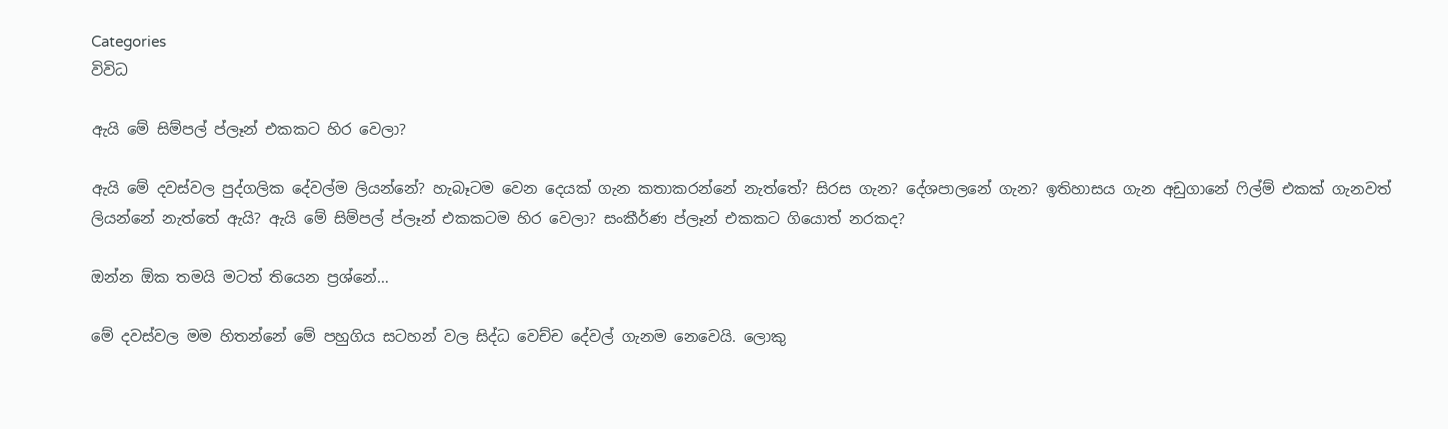Categories
විවිධ

ඇයි මේ සිම්පල් ප්ලෑන් එකකට හිර වෙලා?

ඇයි මේ දවස්වල පුද්ගලික දේවල්ම ලියන්නේ? හැබෑටම වෙන දෙයක් ගැන කතාකරන්නේ නැත්තේ? සිරස ගැන? දේශපාලනේ ගැන? ඉතිහාසය ගැන අඩුගානේ ෆිල්ම් එකක් ගැනවත් ලියන්නේ නැත්තේ ඇයි? ඇයි මේ සිම්පල් ප්ලෑන් එකකටම හිර වෙලා? සංකීර්ණ ප්ලෑන් එකකට ගියොත් නරකද?

ඔන්න ඕක තමයි මටත් තියෙන ප්‍රශ්නේ…

මේ දවස්වල මම හිතන්නේ මේ පහුගිය සටහන් වල සිද්ධ වෙච්ච දේවල් ගැනම නෙවෙයි. ලොකු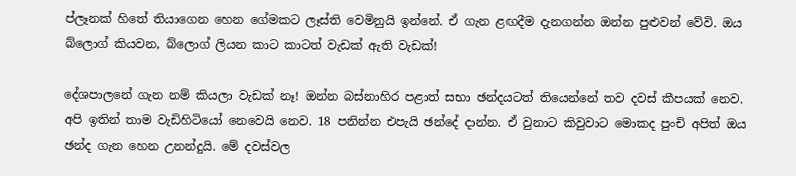ප්ලෑනක් හිතේ තියාගෙන හෙන ගේමකට ලෑස්ති වෙමිනුයි ඉන්නේ. ඒ ගැන ළඟදීම දැනගන්න ඔන්න පුළුවන් වේවි. ඔය බ්ලොග් කියවන, බ්ලොග් ලියන කාට කාටත් වැඩක් ඇති වැඩක්!

දේශපාලනේ ගැන නම් කියලා වැඩක් නෑ! ඔන්න බස්නාහිර පළාත් සභා ඡන්දයටත් තියෙන්නේ තව දවස් කීපයක් නෙව. අපි ඉතින් තාම වැඩිහිටියෝ නෙවෙයි නෙව. 18 පනින්න එපැයි ඡන්දේ දාන්න. ඒ වුනාට කිවුවාට මොකද පුංචි අපිත් ඔය ඡන්ද ගැන හෙන උනන්දුයි. මේ දවස්වල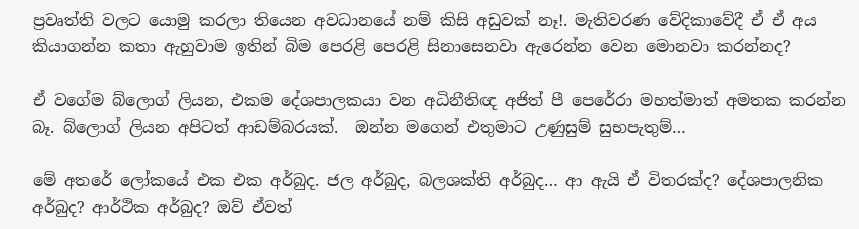ප්‍රවෘත්ති වලට යොමු කරලා තියෙන අවධානයේ නම් කිසි අඩුවක් නෑ!. මැතිවරණ වේදිකාවේදී ඒ ඒ අය කියාගන්න කතා ඇහුවාම ඉතින් බිම පෙරළි පෙරළි සිනාසෙනවා ඇරෙන්න වෙන ‍මොනවා කරන්නද?

ඒ වගේම බ්ලොග් ලියන, එකම දේශපාලකයා වන අධිනීතිඥ අජිත් පී පෙරේරා මහත්මාත් අමතක කරන්න බෑ. බ්ලොග් ලියන අපිටත් ආඩම්බරයක්.  ඔන්න මගෙන් එතුමාට උණුසුම් සුභපැතුම්…

මේ අතරේ ලෝකයේ එක එක අර්බුද. ජල අර්බුද, බලශක්ති අර්බුද… ආ ඇයි ඒ විතරක්ද? දේශපාලනික අර්බුද? ආර්ථික අර්බුද? ඔව් ඒවත්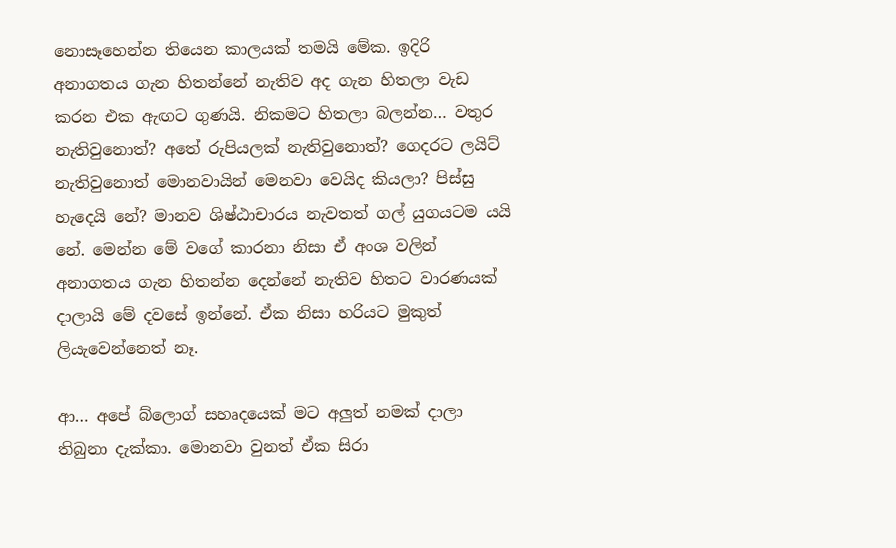නොසෑහෙන්න තියෙන කාලයක් තමයි මේක. ඉදිරි අනාගතය ගැන හිතන්නේ නැතිව අද ගැන හිතලා වැඩ කරන එක ඇඟට ගුණයි. නිකමට හිතලා බලන්න… වතුර නැතිවුනොත්? අතේ රුපියලක් නැතිවුනොත්? ගෙදරට ලයිට් නැතිවුනොත් මොනවායින් මෙනවා වෙයිද කියලා? පිස්සු හැදෙයි ‍නේ? මානව ශිෂ්ඨාචාරය නැවතත් ගල් යුගයටම යයි නේ. මෙන්න මේ වගේ කාරනා නිසා ඒ අංශ වලින් අනාගතය ගැන හිතන්න දෙන්නේ නැතිව හිතට වාරණයක් දාලායි මේ දවසේ ඉන්නේ. ඒක නිසා හරියට මුකුත් ලියැවෙන්නෙත් නෑ.

ආ… අපේ බ්ලොග් සහෘදයෙක් මට අලුත් නමක් දාලා තිබුනා දැක්කා. මොනවා වුනත් ඒක සිරා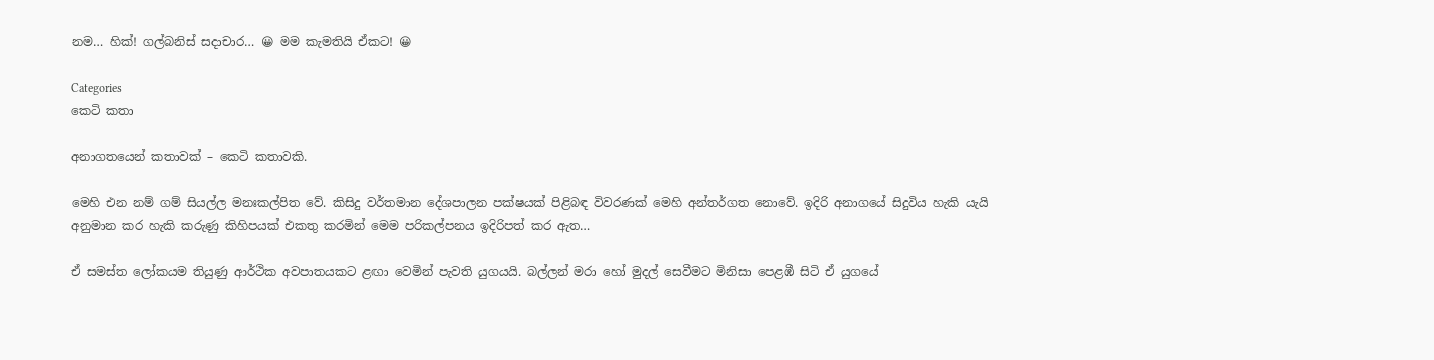නම… හික්! ගල්බනිස් සදාචාර… 😀 මම කැමතියි ඒකට! 😀

Categories
කෙටි කතා

අනාගතයෙන් කතාවක් – කෙටි කතාවකි.

මෙහි එන නම් ගම් සියල්ල මනඃකල්පිත වේ. කිසිදු වර්තමාන දේශපාලන පක්ෂයක් පිළිබඳ විවරණක් මෙහි අන්තර්ගත නොවේ. ඉදිරි අනාගයේ සිදුවිය හැකි යැයි අනුමාන කර හැකි කරුණු කිහිපයක් එකතු කරමින් මෙම පරිකල්පනය ඉදිරිපත් කර ඇත…

ඒ සමස්ත ලෝකයම තියුණු ආර්ථික අවපාතයකට ළඟා වෙමින් පැවති යුගයයි. බල්ලන් මරා‍ හෝ මුදල් සෙවීමට මිනිසා පෙළඹී සිටි ඒ යුගයේ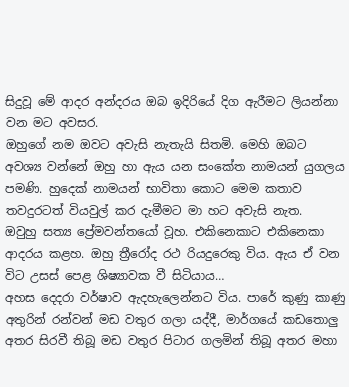සිදුවූ මේ ආදර අන්දරය ඔබ ඉදිරියේ දිග ඇරීමට ලියන්නා වන මට අවසර.
ඔහුගේ නම ඔවට අවැසි නැතැයි සිතමි. මෙහි ඔබට අවශ්‍ය වන්නේ ඔහු හා ඇය යන සංකේත නාමයන් යුගලය පමණි. හුදෙක් නාමයන් භාවිතා කොට මෙම කතාව තවදුරටත් වියවුල් කර දැමීමට මා හට අවැසි නැත.
ඔවුහු සත්‍ය ප්‍රේමවන්තයෝ වූහ. එකිනෙකාට එකිනෙකා ආදරය කළහ. ඔහු ත්‍රීරෝද රථ රියදුරෙකු විය. ඇය ඒ වන විට උසස් පෙළ ශිෂ්‍යාවක වී සිටියාය…
අහස දෙදරා වර්ෂාව ඇදහැලෙන්නට විය. පාරේ කුණු කාණු අතුරින් රන්වන් මඩ වතුර ගලා යද්දී, මාර්ගයේ කඩතොලු අතර සිරවී තිබූ මඩ වතුර පිටාර ගලමින් තිබූ අතර මහා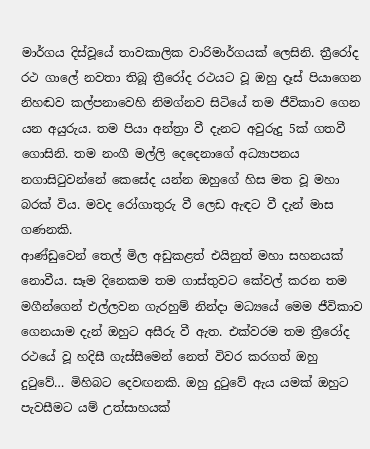මාර්ගය දිස්වූයේ තාවකාලික වාරිමාර්ගයක් ලෙසිනි. ත්‍රීරෝද රථ ගාලේ නවතා තිබූ ත්‍රීරෝද රථයට වූ ඔහු දෑස් පියාගෙන නිහඬව කල්පනාවෙහි නිමග්නව සිටියේ තම ජීවිකාව ගෙන යන අයුරුය. තම පියා අන්ත්‍රා වී දැනට අවුරුදු 5ක් ගතවී ගොසිනි. තම නංගී මල්ලි දෙදෙනාගේ අධ්‍යාපනය නගාසිටුවන්නේ කෙසේද යන්න ඔහුගේ හිස මත වූ මහා බරක් විය. මවද රෝගාතුරු වී ලෙඩ ඇඳට වී දැන් මාස ගණනකි.
ආණ්ඩුවෙන් තෙල් මිල අඩුකළත් එයිනුත් මහා සහනයක් නොවීය. සෑම දිනෙකම තම ගාස්තුවට කේවල් කරන තම මගීන්ගෙන් එල්ලවන ගැරහුම් නින්දා මධ්‍යයේ මෙම ජීවිකාව ගෙනයාම දැන් ඔහුට අසීරු වී ඇත. එක්වරම තම ත්‍රීරෝද රථයේ වූ හදිසී ගැස්සීමෙන් නෙත් විවර කරගත් ඔහු දුටුවේ… මිහිබට දෙවඟනකි. ඔහු දුටුවේ ඇය යමක් ඔහුට පැවසීමට යම් උත්සාහයක්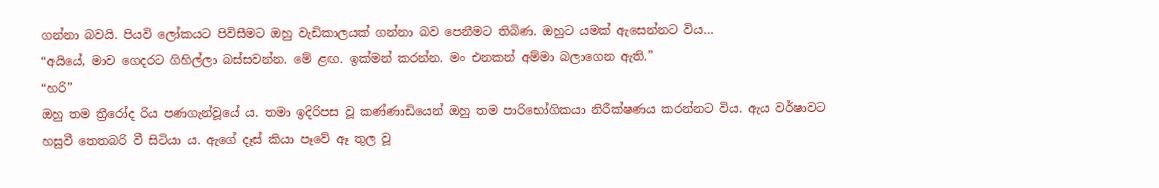ගන්නා බවයි. පියවි ලෝකයට පිවිසීමට ඔහු වැඩිකාලයක් ගන්නා බව පෙනීමට තිබිණ. ඔහුට යමක් ඇසෙන්නට විය…
“අයියේ, මාව ගෙදරට ගිහිල්ලා බස්සවන්න. මේ ළඟ. ඉක්මන් කරන්න. මං එනකන් අම්මා බලාගෙන ඇති.”
“හරි”
ඔහු තම ත්‍රීරෝද රිය පණගැන්වූයේ ය. තමා ඉදිරිපස වූ කණ්ණාඩියෙන් ඔහු තම පාරිභෝගිකයා නිරීක්ෂණය කරන්නට විය. ඇය වර්ෂාවට හසුවී තෙතබරි වී සිටියා ය. ඇගේ දෑස් කියා පෑවේ ඈ තුල වූ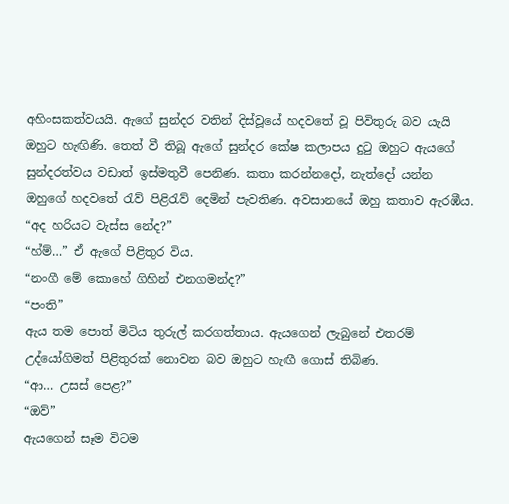අහිංසකත්වයයි. ඇගේ සුන්දර වතින් දිස්වූ‍යේ හදවතේ වූ පිවිතුරු බව යැයි ඔහුට හැඟිණි. තෙත් වී තිබූ ඇගේ ‍සුන්දර කේෂ කලාපය දුටු ඔහුට ඇය‍‍ගේ සුන්දරත්වය වඩාත් ඉස්මතුවී පෙනිණ. කතා කරන්නදෝ, නැත්දෝ යන්න ඔහුගේ හදවතේ රැව් පිළිරැව් දෙමින් පැවතිණ. අවසානයේ ඔහු කතාව ඇරඹීය.
“අද හරියට වැස්ස නේද?”
“හ්ම්…” ඒ ඇගේ පිළිතුර විය.
“නංගී මේ කොහේ ගිහින් එනගමන්ද?”
“පංති”
ඇය තම ‍පොත් මිටිය තුරුල් කරගත්තාය. ඇයගෙන් ලැබුනේ එතරම් උද්යෝගිමත් පිළිතුරක් නොවන බව ඔහුට හැඟී ගොස් තිබිණ.
“ආ… උසස් පෙළ?”
“ඔව්”
ඇයගෙන් සෑම විටම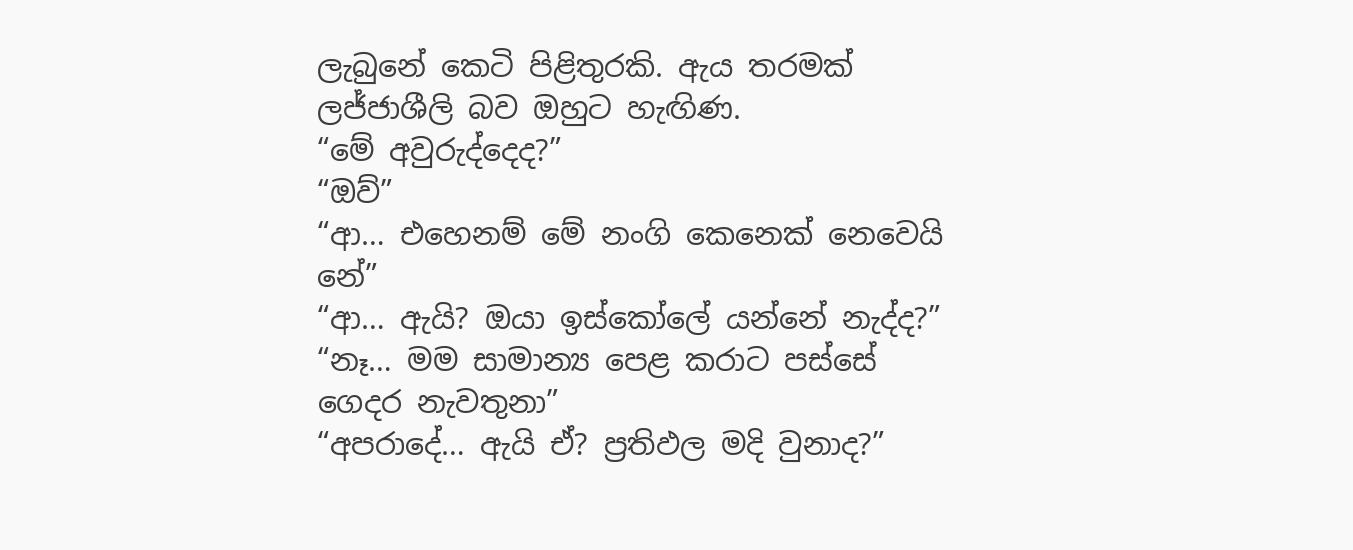ලැබුනේ කෙටි පිළිතුරකි. ඇය තරමක් ලජ්ජාශීලි බව ඔහුට හැඟිණ.
“මේ අවුරුද්දෙද?”
“ඔව්”
“ආ… එහෙනම් මේ නංගි කෙනෙක් නෙවෙයි නේ”
“ආ… ඇයි? ඔයා ඉස්කෝලේ යන්නේ නැද්ද?”
“නෑ… මම සාමාන්‍ය පෙළ කරාට පස්සේ ගෙදර නැවතුනා”
“අපරාදේ… ඇයි ඒ? ප්‍රතිඵල මදි වුනාද?”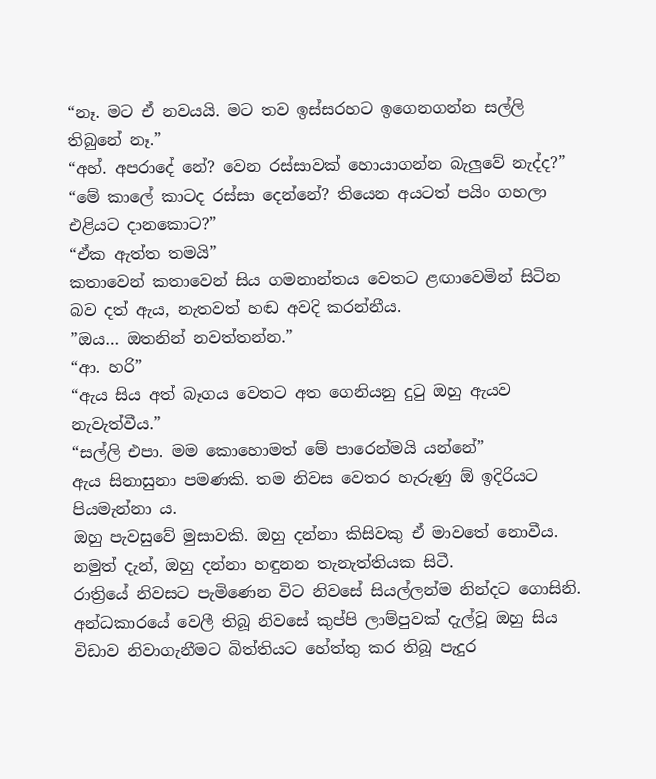“නෑ. මට ඒ නවයයි. මට තව ඉස්සරහට ඉගෙනගන්න සල්ලි තිබුනේ නෑ.”
“අහ්. අපරාදේ නේ? වෙන රස්සාවක් හොයාගන්න බැලුවේ නැද්ද?”
“මේ කාලේ කාටද රස්සා දෙන්නේ? තියෙන අයටත් පයිං ගහලා එළියට දානකොට?”
“ඒක ඇත්ත තමයි”
කතාවෙන් කතාවෙන් සිය ගමනාන්තය වෙතට ළඟාවෙමින් සිටින බව දත් ඇය, නැතවත් හඬ අවදි කරන්නීය.
”ඔය… ඔතනින් නවත්තන්න.”
“ආ. හරි”
“ඇය සිය අත් බෑගය වෙතට අත ගෙනියනු දුටු ඔහු ඇයව නැවැත්වීය.”
“සල්ලි එපා. මම කොහොමත් මේ පාරෙන්මයි යන්නේ”
ඇය සිනාසුනා පමණකි. තම නිවස වෙතර හැරුණු ඕ ඉදිරියට පියමැන්නා ය.
ඔහු පැවසුවේ මුසාවකි. ඔහු දන්නා කිසිවකු ඒ මාවතේ නොවීය. නමුත් දැන්, ඔහු දන්නා හඳුනන තැනැත්තියක සිටී.
රාත්‍රියේ නිවසට පැමිණෙන විට නිවසේ සියල්ලන්ම නින්දට ගොසිනි. අන්ධකාරයේ වෙලී තිබූ නිවසේ කුප්පි ලාම්පුවක් දැල්වූ ඔහු සිය විඩාව නිවාගැනීමට බිත්තියට ‍හේත්තු කර තිබූ පැදුර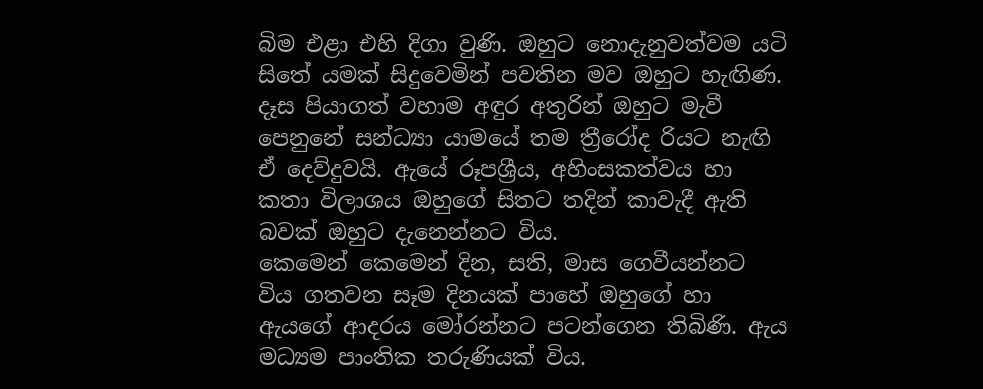බිම එළා එහි දිගා වුණි. ඔහුට නොදැනුවත්වම යටි සිතේ යමක් සිදුවෙමින් පවතින මව ඔහුට හැඟිණ. දෑස පියාගත් වහාම අඳුර අතුරින් ඔහුට මැවී පෙනුනේ සන්ධ්‍යා යාමයේ තම ත්‍රීරෝද රියට නැඟි ඒ දෙව්දුවයි. ඇයේ රූපශ්‍රීය, අහිංසකත්වය හා කතා විලාශය ඔහුගේ සිතට තදින් කාවැදී ඇති බවක් ඔහුට දැනෙන්නට විය.
කෙමෙන් කෙමෙන් දින, සති, මාස ගෙවීයන්නට විය ගතවන සෑම දිනයක් පාහේ ඔහුගේ හා ඇයගේ ආදරය මෝරන්නට පටන්ගෙන තිබිණි. ඇය මධ්‍යම පාංතික තරුණියක් විය.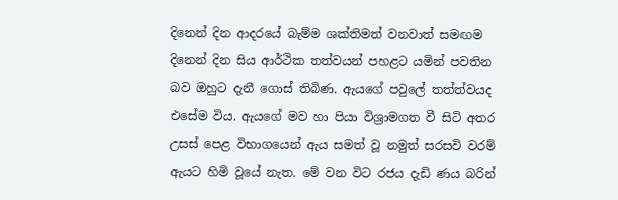දිනෙන් දින ආදරයේ බැම්ම ශක්තිමත් වනවාත් සමඟම දිනෙන් දින සිය ආර්ථික තත්වයන් පහළට යමින් පවතින බව ඔහුට දැනී ගොස් තිබිණ. ඇයගේ පවුලේ තත්ත්වයද එසේම විය. ඇයගේ මව හා පියා විශ්‍රාමගත වී සිටි අතර උසස් පෙළ විභාගයෙන් ඇය සමත් වූ නමුත් සරසවි වරම් ඇයට හිමි වූයේ නැත. මේ වන විට රජය දැඩි ණය බරින්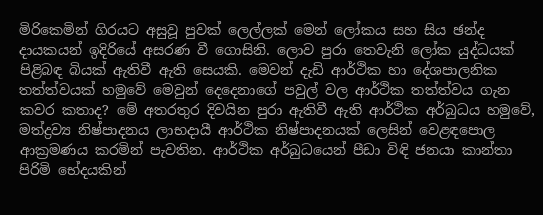මිරිකෙමින් ගිරයට අසුවූ පුවක් ලෙල්ලක් මෙන් ලෝකය සහ සිය ඡන්ද දායකයන් ඉදිරියේ අසරණ වී ගොසිනි. ලොව පුරා තෙවැනි ලෝක යුද්ධයක් පිළිබඳ බියක් ඇතිවී ඇති සෙයකි. මෙවන් දැඩි ආර්ථික හා දේශපාලනික තත්ත්වයක් හමුවේ මෙවුන් දෙදෙනාගේ පවුල් වල ආර්ථික තත්ත්වය ගැන කවර කතාද? මේ අතරතුර දිවයින පුරා ඇතිවී ඇති ආර්ථික අර්බුධය හමුවේ, මත්ද්‍රව්‍ය නිෂ්පාදනය ලාභදායී ආර්ථික නිෂ්පාදනයක් ලෙසින් වෙළඳපොල ආක්‍රමණය කරමින් පැවතින. ආර්ථික අර්බුධයෙන් පීඩා විඳි ජනයා කාන්තා පිරිමි භේදයකින්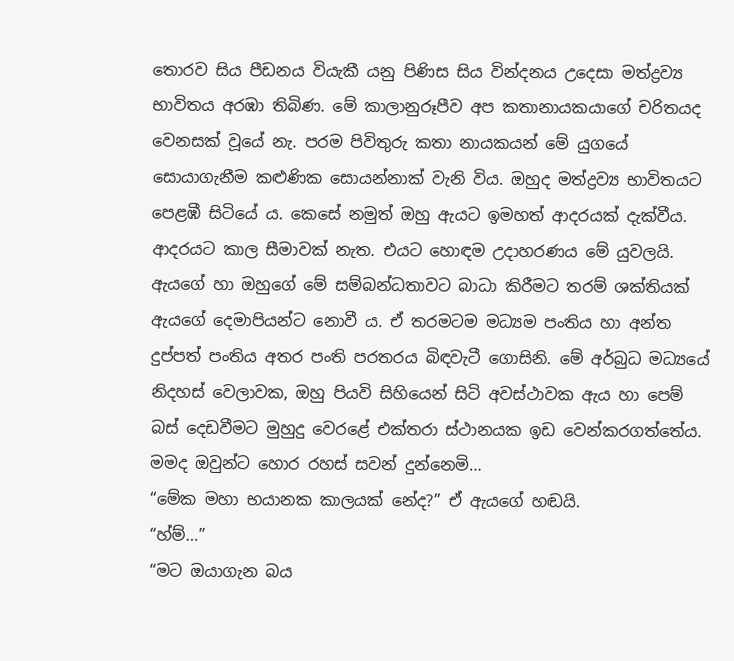තොරව සිය පීඩනය වියැකී යනු පිණිස සිය වින්දනය උදෙසා මත්ද්‍රව්‍ය භාවිතය අරඹා තිබිණ. මේ කාලානුරූපීව අප කතානායකයාගේ චරිතයද වෙනසක් වූයේ නැ. පරම පිවිතුරු කතා නායකයන් මේ යුගයේ සොයාගැනීම කළුණික සොයන්නාක් වැනි විය. ඔහුද මත්ද්‍රව්‍ය භාවිතයට පෙළඹී සිටියේ ය. කෙසේ නමුත් ඔහු ඇයට ඉමහත් ආදරයක් දැක්වීය. ආදරයට කාල සීමාවක් නැත. එයට හොඳම උදාහරණය මේ යුවලයි. ඇයගේ හා ඔහුගේ මේ සම්බන්ධතාවට බාධා කිරීමට තරම් ශක්තියක් ඇයගේ දෙමාපියන්ට නොවී ය. ඒ තරමටම මධ්‍යම පංතිය හා අන්ත දුප්පත් පංතිය අතර පංති පරතරය බිඳවැටී ගොසිනි. මේ අර්බුධ මධ්‍යයේ නිදහස් වෙලාවක, ඔහු පියවි සිහියෙන් සිටි අවස්ථාවක ඇය හා පෙම් බස් දෙඩවීමට මුහුදු වෙරළේ එක්තරා ස්ථානයක ඉඩ වෙන්කරගත්තේය. මමද ඔවුන්ට හොර රහස් සවන් දුන්නෙමි…
“මේක මහා භයානක කාලයක් නේද?” ඒ ඇයගේ හඬයි.
“හ්ම්…”
“මට ඔයාගැන බය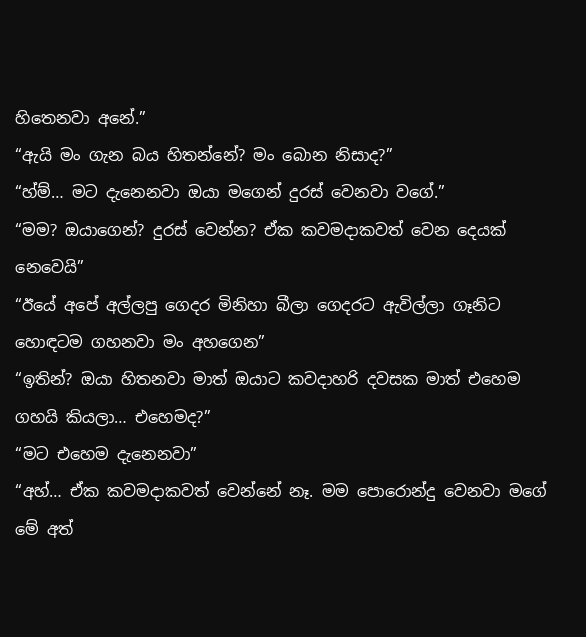හිතෙනවා අනේ.”
“ඇයි මං ගැන බය හිතන්නේ? මං ‍බොන නිසාද?”
“හ්ම්… මට දැනෙනවා ඔයා මගෙන් දුරස් වෙනවා වගේ.”
“මම? ඔයාගෙන්? දුරස් වෙන්න? ඒක කවමදාකවත් වෙන දෙයක් නෙවෙයි”
“ඊයේ අපේ අල්ලපු ගෙදර මිනිහා බීලා ගෙදරට ඇවිල්ලා ගෑනිට හොඳටම ගහනවා මං අහගෙන”
“ඉතින්? ඔයා හිතනවා මාත් ඔයාට කවදාහරි දවසක මාත් එහෙම ගහයි කියලා… එහෙමද?”
“ම‍ට එහෙම දැනෙනවා”
“අහ්… ඒක කවමදාකවත් වෙන්නේ නෑ. මම පොරොන්දු වෙනවා මගේ මේ අත්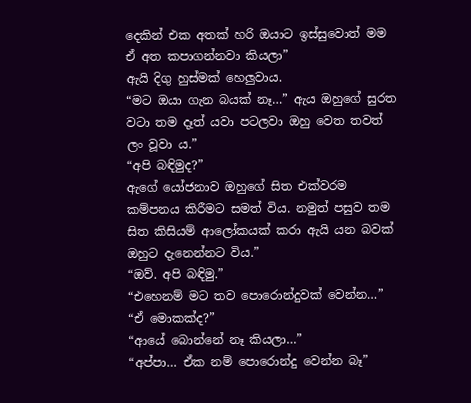දෙකින් එක අතක් හරි ඔයාට ඉස්සුවොත් මම ඒ අත කපාගන්නවා කියලා”
ඇයි දිගු හුස්මක් හෙලුවාය.
“මට ඔයා ගැන බයක් නෑ…” ඇය ඔහුගේ සුරත වටා තම දෑත් යවා පටලවා ඔහු වෙත තවත් ලං වූවා ය.”
“අපි බඳිමුද?”
ඇගේ යෝජනාව ඔහුගේ සිත එක්වරම කම්පනය කිරීමට සමත් විය. නමුත් පසුව තම සිත කිසියම් ආලෝකයක් කරා ඇයි යන බවක් ඔහුට දැනෙන්නට විය.”
“ඔව්. අපි බඳිමු.”
“එහෙනම් මට තව පොරොන්දුවක් වෙන්න…”
“ඒ මොකක්ද?”
“ආයේ බොන්නේ නෑ කියලා…”
“අප්පා… ඒක නම් පොරොන්දු වෙන්න බෑ”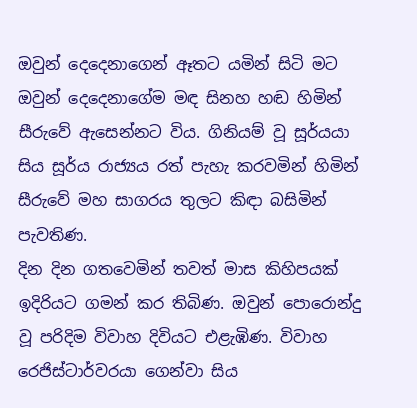ඔවුන් දෙදෙනාගෙන් ඈතට යමින් සිටි මට ඔවුන් දෙදෙනාගේම මඳ සිනහ හඬ හිමින් සීරුවේ ඇසෙන්නට විය. ගිනියම් වූ සූර්යයා සිය සූර්ය රාජ්‍යය රත් පැහැ කරවමින් හිමින් සීරුවේ මහ සාගරය තුලට කිඳා බසිමින් පැවතිණ.
දින දින ගතවෙමින් තවත් මාස කිහිපයක් ඉදිරියට ගමන් කර තිබිණ. ඔවුන් පොරොන්දු වූ පරිදිම විවාහ දිවියට එළැඹිණ. විවාහ රෙජිස්ටාර්වරයා ගෙන්වා සිය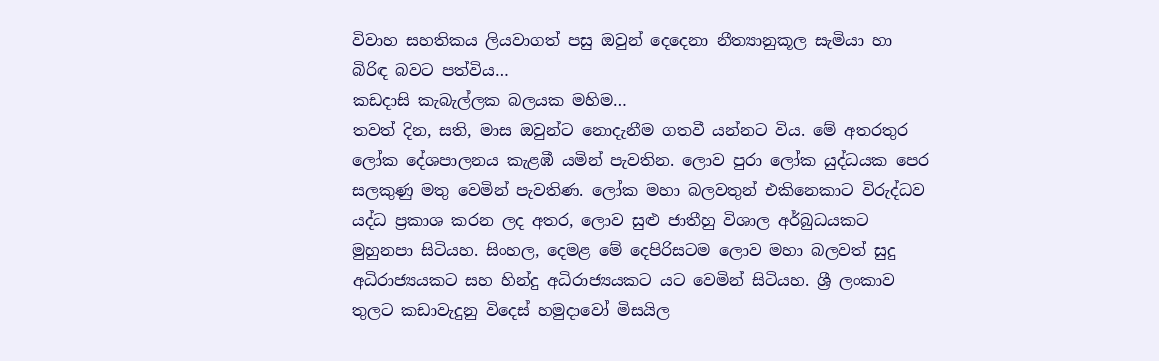විවාහ සහතිකය ලියවාගත් පසු ඔවුන් දෙදෙනා නීත්‍යානුකූල සැමියා හා බිරිඳ බවට පත්විය…
කඩදාසි කැබැල්ලක බලයක මහිම…
තවත් දින, සති, මාස ඔවුන්ට නොදැනීම ගතවී යන්නට විය. මේ අතරතුර ලෝක දේශපාලනය කැළඹී යමින් පැවතින. ලොව පුරා ලෝක‍ යුද්ධයක පෙර සලකුණු මතු වෙමින් පැවතිණ. ලෝක මහා බලවතුන් එකිනෙකාට විරුද්ධව යද්ධ ප්‍රකාශ කරන ලද අතර, ලොව සුළු ජාතීහු විශාල අර්බුධයකට මුහුනපා සිටියහ. සිංහල, දෙමළ මේ දෙපිරිසටම ලොව මහා බලවත් සුදු අධිරාජ්‍යයකට සහ හින්දු අධිරාජ්‍යයකට යට වෙමින් සිටියහ. ශ්‍රී ලංකාව තුලට කඩාවැදුනු විදෙස් හමුදාවෝ මිසයිල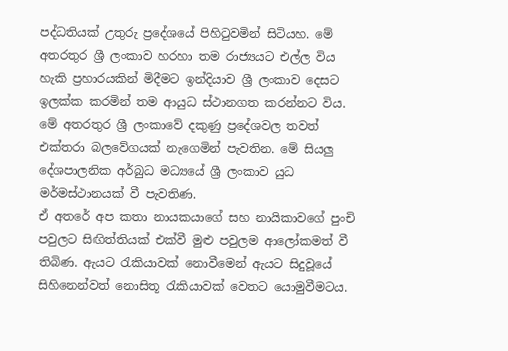පද්ධතියක් උතුරු ප්‍ර‍දේශයේ පිහිටුවමින් සිටියහ. මේ අතරතුර ශ්‍රී ලංකාව හරහා තම රාජ්‍යයට එල්ල විය හැකි ප්‍රහාරයකින් මිදීමට ඉන්දියාව ශ්‍රී ලංකාව දෙසට ඉලක්ක කරමින් තම ආයුධ ස්ථානගත කරන්නට විය. මේ අතරතුර ශ්‍රී ලංකාවේ දකුණු ප්‍රදේශවල තවත් එක්තරා බලවේගයක් නැගෙමින් පැවතින. මේ සියලු දේශපාලනික අර්බුධ මධ්‍යයේ ශ්‍රී ලංකාව යුධ මර්මස්ථානයක් වී පැවතිණ.
ඒ අතරේ අප කතා නායකයාගේ සහ නායිකාවගේ පුංචි පවුලට සිඟිත්තියක් එක්වී මුළු පවුලම ආලෝකමත් වී තිබිණ. ඇයට රැකියාවක් නොවීමෙන් ඇයට සිදුවූයේ සිහිනෙන්වත් නොසිතූ රැකියාවක් වෙතට යොමුවීමටය.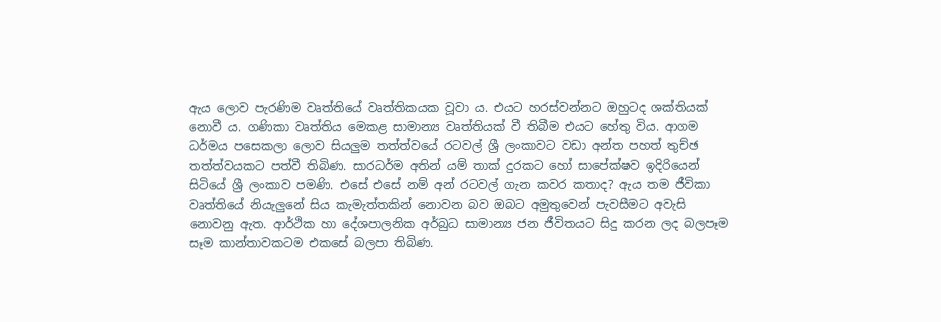ඇය ලොව පැරණිම වෘත්තියේ වෘත්තිකයක වූවා ය. එයට හරස්වන්නට ඔහුටද ශක්තියක් නොවී ය. ගණිකා වෘත්තිය මෙකළ සාමාන්‍ය වෘත්තියක් වී තිබීම එයට ‍හේතු විය. ආගම ධර්මය පසෙකලා ලොව සියලුම තත්ත්වයේ රටවල් ශ්‍රී ලංකාවට වඩා අන්ත පහත් තුච්ඡ තත්ත්වයකට පත්වී තිබිණ. සාරධර්ම අතින් යම් තාක් දුරකට හෝ සාපේක්ෂව ඉදිරියෙන් සිටි‍යේ ශ්‍රී ලංකාව පමණි. එසේ එසේ නම් අන් රටවල් ගැන කවර කතාද? ඇය තම ජීවිකා වෘත්තියේ නියැලුනේ සිය කැමැත්තකින් නොවන බව ඔබට අමුතුවෙන් පැවසීමට අවැසි නොවනු ඇත. ආර්ථික හා දේශපාලනික අර්බුධ සාමාන්‍ය ජන ජීවිතයට සිදු කරන ලද බලපෑම සෑම කාන්තාවකටම එක‍සේ බලපා තිබිණ.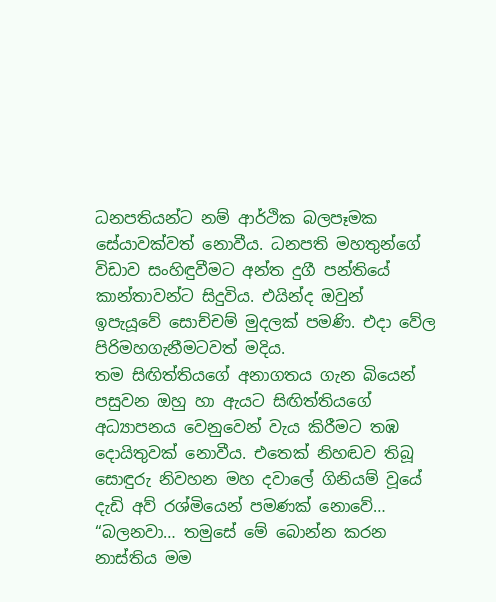ධනපතියන්ට නම් ආර්ථික බලපෑමක සේයාවක්වත් නොවීය. ධනපති මහතුන්ගේ විඩාව සංහිඳුවීමට අන්ත දුගී පන්තියේ කාන්තාවන්ට සිදුවිය. එයින්ද ඔවුන් ඉපැයූවේ සොච්චම් මුදලක් පමණි. එදා වේල පිරිමහගැනීමටවත් මදිය.
තම සිඟිත්තියගේ අනාගතය ගැන බියෙන් පසුවන ඔහු හා ඇයට සිඟිත්තියගේ අධ්‍යාපනය වෙනුවෙන් වැය කිරීමට තඹ දොයිතුවක් නොවීය. එතෙක් නිහඬව තිබූ සොඳුරු නිවහන මහ දවා‍ලේ ගිනියම් වූයේ දැඩි අව් රශ්මියෙන් පමණක් නොවේ…
“බලනවා… තමුසේ මේ බොන්න කරන නාස්තිය මම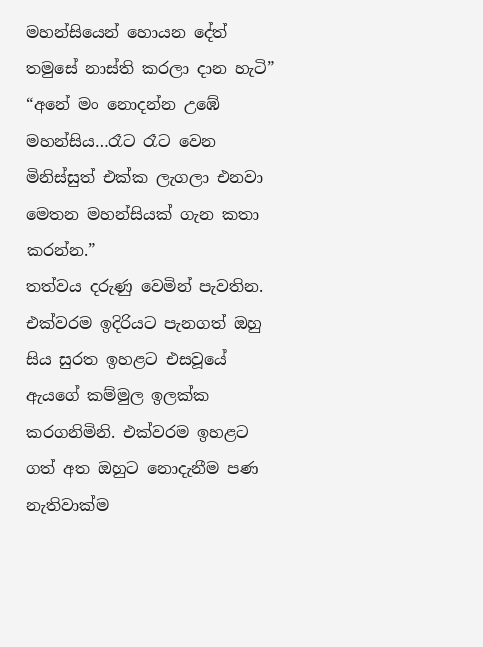මහන්සියෙන් හොයන දේත් තමුසේ නාස්ති කරලා දාන හැටි”
“අනේ මං නොදන්න උඹේ මහන්සිය…රෑට රෑට වෙන මිනිස්සුත් එක්ක ලැගලා එනවා මෙතන මහන්සියක් ගැන කතා කරන්න.”
තත්වය දරුණු වෙමින් පැවතින. එක්වරම ඉදිරියට පැනගත් ඔහු සිය සුරත ඉහළට එසවූයේ ඇයගේ කම්මුල ඉලක්ක කරගනිමිනි. එක්වරම ඉහළට ගත් අත ඔහුට ‍නොදැනීම පණ නැතිවාක්ම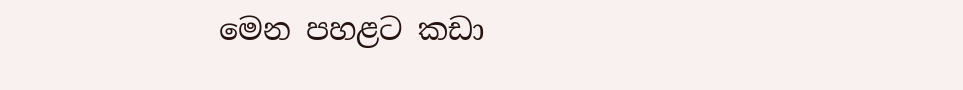මෙන පහළට කඩා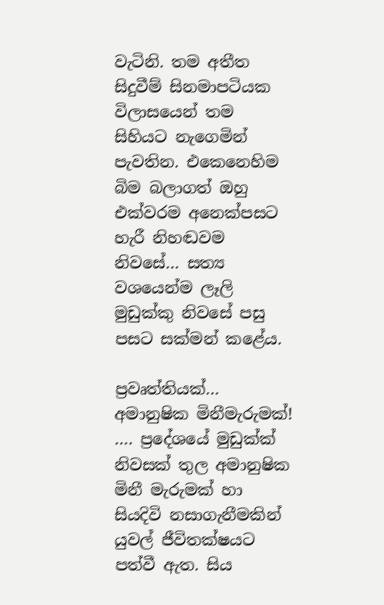වැටිනි. තම අතීත සිදුවීම් සිනමාපටියක විලාසයෙන් තම සිහියට නැගෙමින් පැවතින. එකෙනෙහිම බිම බලාගත් ඔහු එක්වරම අනෙක්පසට හැරී නිහඬවම නිවසේ… සත්‍ය වශයෙන්ම ලෑලි මුඩුක්කු නිවසේ පසු පසට සක්මන් කළේය.

ප්‍රවෘත්තියක්…
අමානුෂික මිනීමැරුමක්!
…. ප්‍රදේශයේ මුඩුක්ක් නිවසක් තුල අමානුෂික මිනී මැරුමක් හා සියදිවි නසාගැනීමකින් යුවල් ජීවිතක්ෂයට පත්වී ඇත. සිය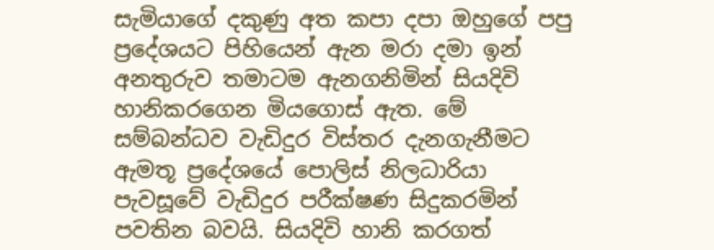සැමියාගේ දකුණු අත කපා දපා ඔහුගේ පපු ප්‍රදේශයට පිහියෙන් ඇන මරා දමා ඉන් අනතුරුව තමාටම ඇනගනිමින් සියදිවි හානිකරගෙන මියගොස් ඇත. මේ සම්බන්ධව වැඩිදුර විස්තර දැනගැනීමට ඇමතූ ප්‍රදේශයේ පොලිස් නිලධාරියා පැවසූවේ වැඩිදුර පරීක්ෂණ සිදුකරමින් පවතින බවයි. සියදිවි හානි කරගත්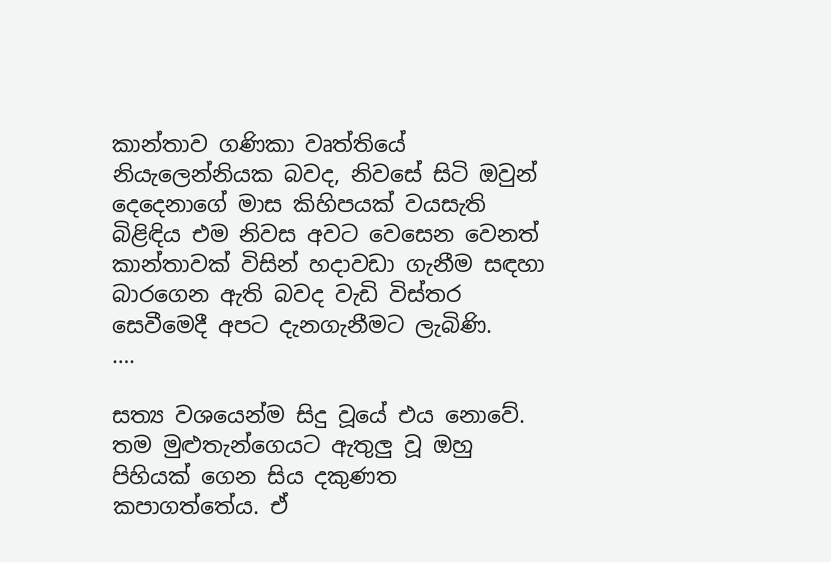කාන්තාව ගණිකා වෘත්තියේ නියැලෙන්නියක බවද, නිවසේ සිටි ඔවුන් දෙදෙනාගේ මාස කිහිපයක් වයසැති බිළිඳිය එම නිවස අවට වෙසෙන වෙනත් කාන්තාවක් විසින් හදාවඩා ගැනීම සඳහා බාරගෙන ඇති බවද වැඩි විස්තර සෙවීමෙදී අපට දැනගැනීමට ලැබිණි.
….

සත්‍ය වශයෙන්ම සිදු වූයේ එය නොවේ. තම මුළුතැන්ගෙයට ඇතුලු වූ ඔහු පිහියක් ගෙන සිය දකුණත කපාගත්තේය. ඒ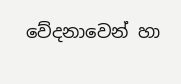වේදනාවෙන් හා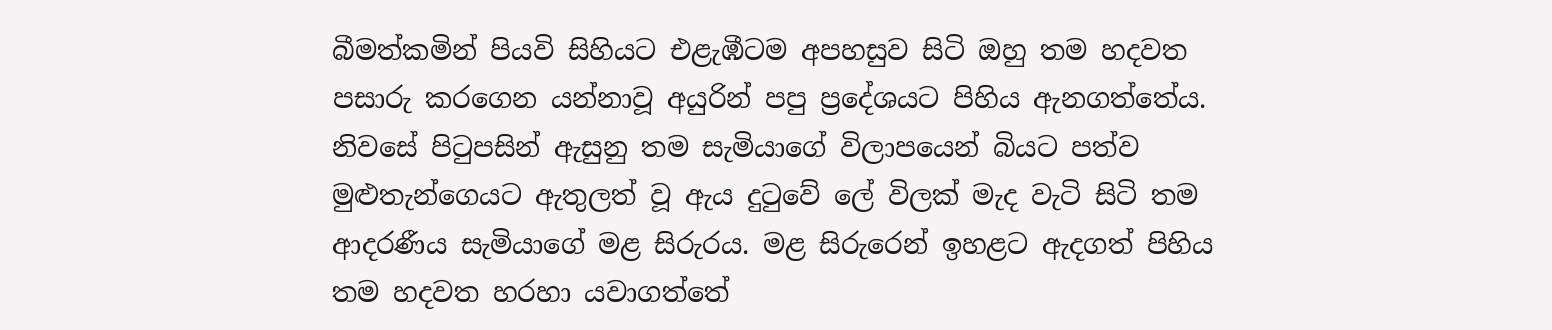බීමත්කමින් පියවි සිහියට එළැඹීටම අපහසුව සිටි ඔහු තම හදවත පසාරු කරගෙන යන්නාවූ අයුරින් පපු ප්‍රදේශය‍ට පිහිය ඇනගත්තේය. නිවසේ පිටුපසින් ඇසුනු තම සැමියාගේ විලාපයෙන් බියට පත්ව මුළුතැන්ගෙයට ඇතුලත් වූ ඇය දුටුවේ ලේ විලක් මැද වැටි සිටි තම ආදරණීය සැමියාගේ මළ සිරුරය. මළ සිරුරෙන් ඉහළට ඇදගත් පිහිය තම හදවත හරහා යවාගත්තේ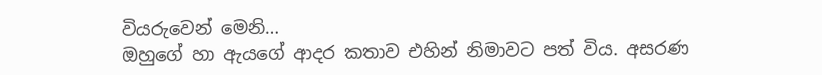වියරුවෙන් මෙනි…
ඔහුගේ හා ඇයගේ ආදර කතාව එහින් නිමාවට පත් විය. අසරණ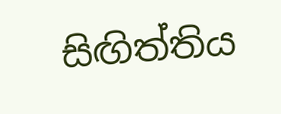සිඟිත්තිය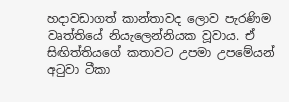හදාවඩාගත් කාන්තාවද ලොව පැරණිම වෘත්තියේ නියැලෙන්නියක වූවාය. ඒ සිඟිත්‍තියගේ කතාවට උපමා උපමේයන් අටුවා ටීකා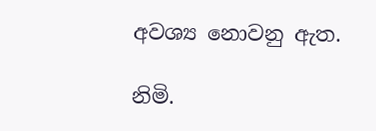අවශ්‍ය නොවනු ඇත.

නිමි.